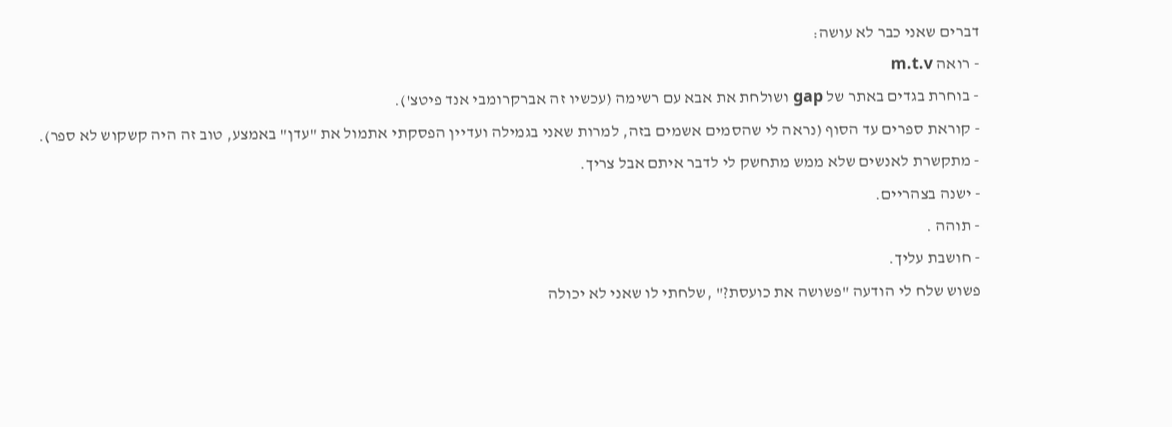דברים שאני כבר לא עושה:
- רואה m.t.v
- בוחרת בגדים באתר של gap ושולחת את אבא עם רשימה (עכשיו זה אברקרומבי אנד פיטצ').
- קוראת ספרים עד הסוף (נראה לי שהסמים אשמים בזה, למרות שאני בגמילה ועדיין הפסקתי אתמול את "עדן" באמצע, טוב זה היה קשקוש לא ספר).
- מתקשרת לאנשים שלא ממש מתחשק לי לדבר איתם אבל צריך.
- ישנה בצהריים.
- תוהה .
- חושבת עליך.
פשוש שלח לי הודעה "פשושה את כועסת?" ,שלחתי לו שאני לא יכולה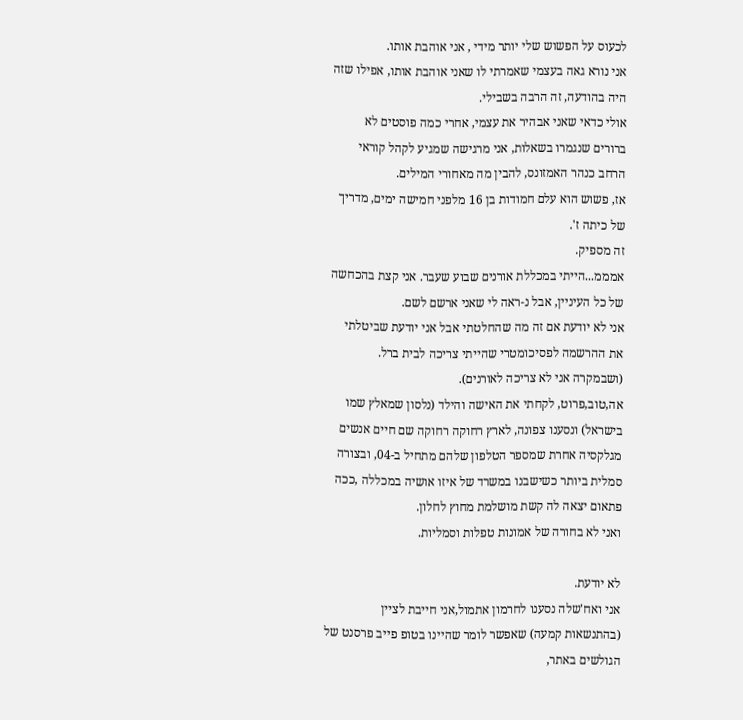לכעוס על הפשוש שלי יותר מידי , אני אוהבת אותו.
אני נורא גאה בעצמי שאמרתי לו שאני אוהבת אותו, אפילו שזה היה בהודעה, זה הרבה בשבילי.
אולי כדאי שאני אבהיר את עצמי, אחרי כמה פוסטים לא ברורים שנגמרו בשאלות, אני מרגישה שמגיע לקהל קוראי הרחב כנהר האמזונס, להבין מה מאחורי המילים.
אז, פשוש הוא עלם חמודות בן 16 מלפני חמישה ימים, מדריך של כיתה ז'.
זה מספיק.
אמממ...הייתי במכללת אורנים שבוע שעבר. אני קצת בהכחשה של כל העיניין, אבל נ-ראה לי שאני ארשם לשם.
אני לא יודעת אם זה מה שהחלטתי אבל אני יודעת שביטלתי את ההרשמה לפסיכומטרי שהייתי צריכה לבית ברל.
(ושבמקרה אני לא צריכה לאורנים).
אה,טוב,פרוט, לקחתי את האישה והילד (נלסון שמאלץ שמו בישראל) ונסענו צפונה, לארץ רחוקה רחוקה שם חיים אנשים מגלקסיה אחרת שמספר הטלפון שלהם מתחיל ב-04, ובצורה סמלית ביותר כשישבנו במשרד של איזו אושיה במכללה ,ככה פתאום יצאה לה קשת מושלמת מחוץ לחלון.
ואני לא בחורה של אמונות טפלות וסמליות.

לא יודעת.
אני ואח'שלה נסענו לחרמון אתמול,אני חייבת לציין (בהתנשאות קמעה) שאפשר לומר שהיינו בטופ פייב פרסנט של הגולשים באתר,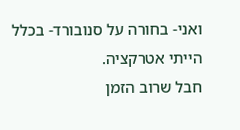ואני- בחורה על סנובורד- בכלל הייתי אטרקציה.
חבל שרוב הזמן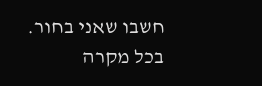חשבו שאני בחור.
בכל מקרה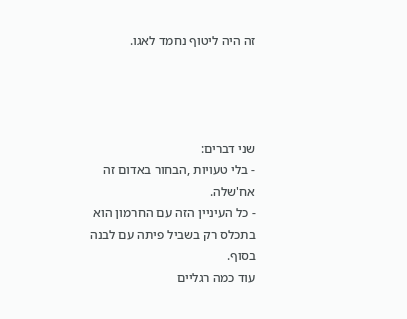זה היה ליטוף נחמד לאגו.




שני דברים:
- בלי טעויות ,הבחור באדום זה אח'שלה.
- כל העיניין הזה עם החרמון הוא בתכלס רק בשביל פיתה עם לבנה בסוף.
עוד כמה רגליים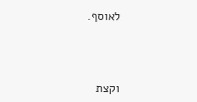לאוסף.



וקצת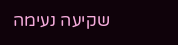שקיעה נעימה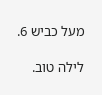מעל כביש 6.

לילה טוב.